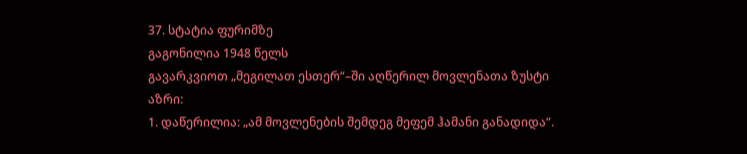37. სტატია ფურიმზე
გაგონილია 1948 წელს
გავარკვიოთ „მეგილათ ესთერ“–ში აღწერილ მოვლენათა ზუსტი აზრი:
1. დაწერილია: „ამ მოვლენების შემდეგ მეფემ ჰამანი განადიდა“.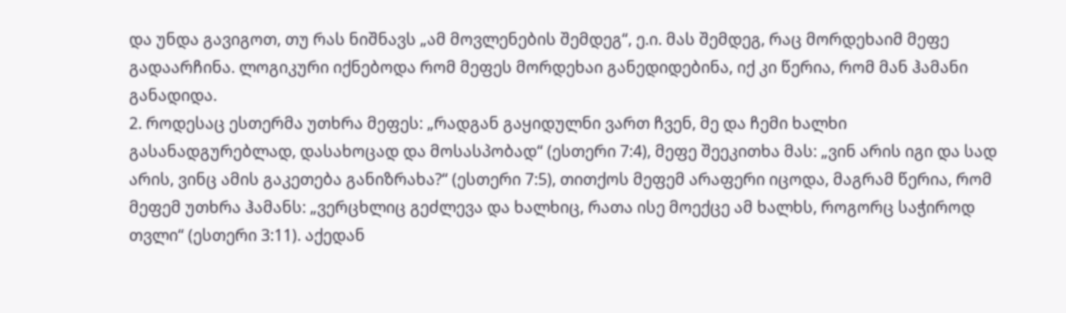და უნდა გავიგოთ, თუ რას ნიშნავს „ამ მოვლენების შემდეგ“, ე.ი. მას შემდეგ, რაც მორდეხაიმ მეფე გადაარჩინა. ლოგიკური იქნებოდა რომ მეფეს მორდეხაი განედიდებინა, იქ კი წერია, რომ მან ჰამანი განადიდა.
2. როდესაც ესთერმა უთხრა მეფეს: „რადგან გაყიდულნი ვართ ჩვენ, მე და ჩემი ხალხი გასანადგურებლად, დასახოცად და მოსასპობად“ (ესთერი 7:4), მეფე შეეკითხა მას: „ვინ არის იგი და სად არის, ვინც ამის გაკეთება განიზრახა?“ (ესთერი 7:5), თითქოს მეფემ არაფერი იცოდა, მაგრამ წერია, რომ მეფემ უთხრა ჰამანს: „ვერცხლიც გეძლევა და ხალხიც, რათა ისე მოექცე ამ ხალხს, როგორც საჭიროდ თვლი“ (ესთერი 3:11). აქედან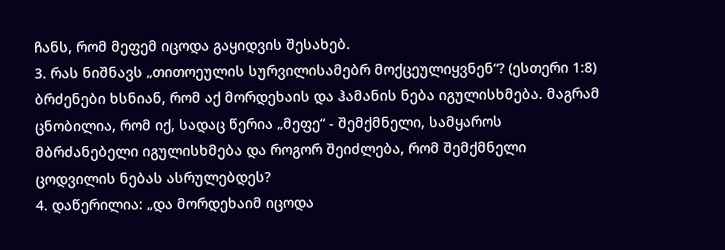ჩანს, რომ მეფემ იცოდა გაყიდვის შესახებ.
3. რას ნიშნავს „თითოეულის სურვილისამებრ მოქცეულიყვნენ“? (ესთერი 1:8) ბრძენები ხსნიან, რომ აქ მორდეხაის და ჰამანის ნება იგულისხმება. მაგრამ ცნობილია, რომ იქ, სადაც წერია „მეფე“ - შემქმნელი, სამყაროს მბრძანებელი იგულისხმება და როგორ შეიძლება, რომ შემქმნელი ცოდვილის ნებას ასრულებდეს?
4. დაწერილია: „და მორდეხაიმ იცოდა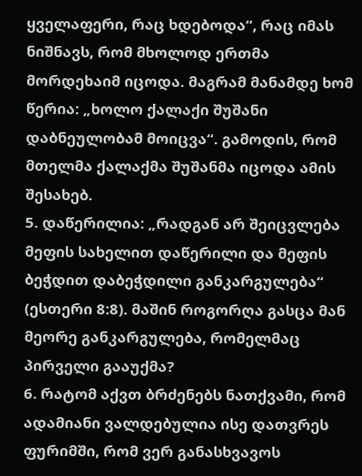ყველაფერი, რაც ხდებოდა“, რაც იმას ნიშნავს, რომ მხოლოდ ერთმა მორდეხაიმ იცოდა. მაგრამ მანამდე ხომ წერია: „ხოლო ქალაქი შუშანი დაბნეულობამ მოიცვა“. გამოდის, რომ მთელმა ქალაქმა შუშანმა იცოდა ამის შესახებ.
5. დაწერილია: „რადგან არ შეიცვლება მეფის სახელით დაწერილი და მეფის ბეჭდით დაბეჭდილი განკარგულება“ (ესთერი 8:8). მაშინ როგორღა გასცა მან მეორე განკარგულება, რომელმაც პირველი გააუქმა?
6. რატომ აქვთ ბრძენებს ნათქვამი, რომ ადამიანი ვალდებულია ისე დათვრეს ფურიმში, რომ ვერ განასხვავოს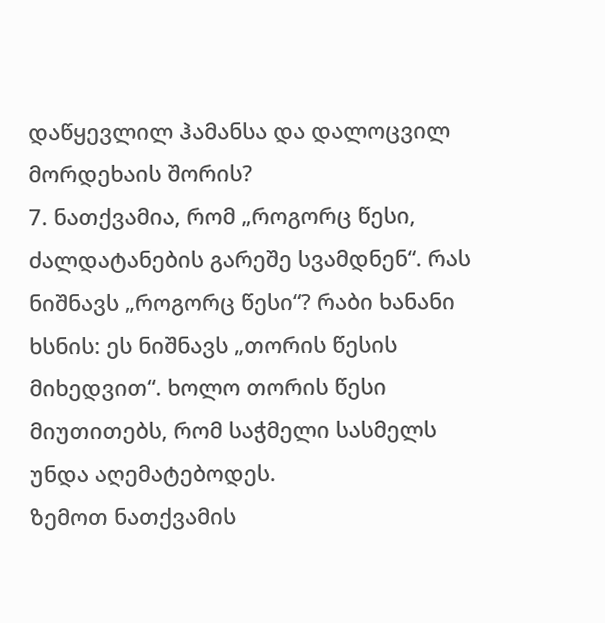დაწყევლილ ჰამანსა და დალოცვილ მორდეხაის შორის?
7. ნათქვამია, რომ „როგორც წესი, ძალდატანების გარეშე სვამდნენ“. რას ნიშნავს „როგორც წესი“? რაბი ხანანი ხსნის: ეს ნიშნავს „თორის წესის მიხედვით“. ხოლო თორის წესი მიუთითებს, რომ საჭმელი სასმელს უნდა აღემატებოდეს.
ზემოთ ნათქვამის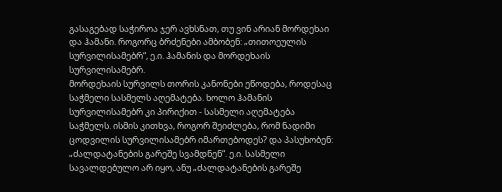გასაგებად საჭიროა ჯერ ავხსნათ, თუ ვინ არიან მორდეხაი და ჰამანი. როგორც ბრძენები ამბობენ: „თითოეულის სურვილისამებრ“, ე.ი. ჰამანის და მორდეხაის სურვილისამებრ.
მორდეხაის სურვილს თორის კანონები ეწოდება, როდესაც საჭმელი სასმელს აღემატება. ხოლო ჰამანის სურვილისამებრ კი პირიქით - სასმელი აღემატება საჭმელს. ისმის კითხვა, როგორ შეიძლება, რომ ნადიმი ცოდვილის სურვილისამებრ იმართებოდეს? და პასუხობენ: „ძალდატანების გარეშე სვამდნენ“. ე.ი. სასმელი სავალდებულო არ იყო, ანუ „ძალდატანების გარეშე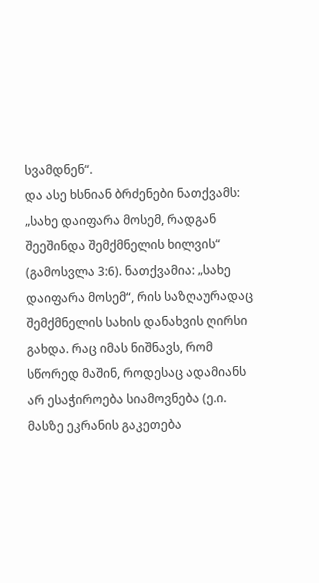სვამდნენ“.
და ასე ხსნიან ბრძენები ნათქვამს: „სახე დაიფარა მოსემ, რადგან შეეშინდა შემქმნელის ხილვის“ (გამოსვლა 3:6). ნათქვამია: „სახე დაიფარა მოსემ“, რის საზღაურადაც შემქმნელის სახის დანახვის ღირსი გახდა. რაც იმას ნიშნავს, რომ სწორედ მაშინ, როდესაც ადამიანს არ ესაჭიროება სიამოვნება (ე.ი. მასზე ეკრანის გაკეთება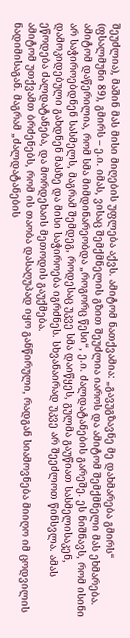შეუძლია), მაშინ მას მისი მიღების უფლება აქვს. ამიტომ ნათქვამია: „გავუგზავნე მე დახმარება გმირს“ (ფსალმუნი 89), გმირს – ე.ი. იმას, ვისაც შემქმნელის გზით შეუძლია იაროს და ამიტომ შემქმნელი მას ეხმარება.
ამიტომ დაწერილია, რომ სმა მიმდინარეობდა „როგორც წესი“, ე.ი. ძალდატანების გარეშე. ეს ნიშნავს, რომ ისინი არ საჭიროებდნენ სასმელს, მაგრამ შემდეგ, როდესაც უკვე სმა დაიწყეს, გულმა გაუწიათ სასმელისაკენ, დამოკიდებული გახდნენ მასზე და მისი საჭიროება იგრძნეს. სხვანაირად უკვე არ შეეძლოთ წინსვლა. ამას ეწოდება ძალდატანება, და მორდეხაის მეთოდის გაუქმება.
ამიტომ უთქვამთ ბრძენებს, რომ ის თაობა დასაღუპად იყო განწირული, რადგან სიამოვნება მიიღო იმ ცოდვილის ნადიმისაგან. მაგრამ „ძალდატანების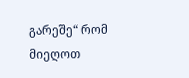გარეშე“ რომ მიეღოთ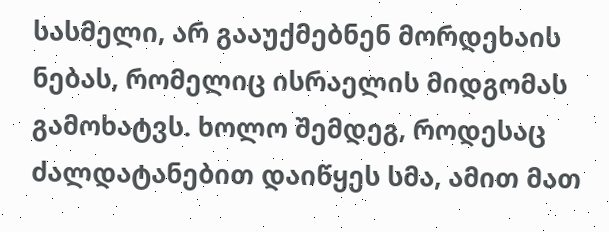სასმელი, არ გააუქმებნენ მორდეხაის ნებას, რომელიც ისრაელის მიდგომას გამოხატვს. ხოლო შემდეგ, როდესაც ძალდატანებით დაიწყეს სმა, ამით მათ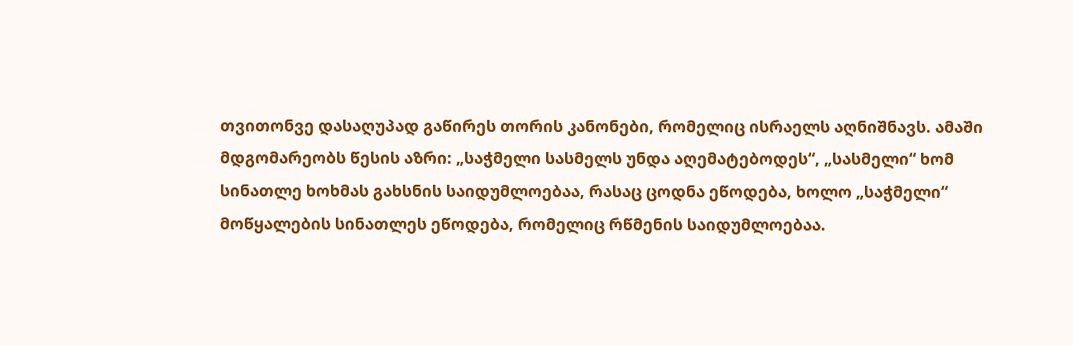თვითონვე დასაღუპად გაწირეს თორის კანონები, რომელიც ისრაელს აღნიშნავს. ამაში მდგომარეობს წესის აზრი: „საჭმელი სასმელს უნდა აღემატებოდეს“, „სასმელი“ ხომ სინათლე ხოხმას გახსნის საიდუმლოებაა, რასაც ცოდნა ეწოდება, ხოლო „საჭმელი“ მოწყალების სინათლეს ეწოდება, რომელიც რწმენის საიდუმლოებაა.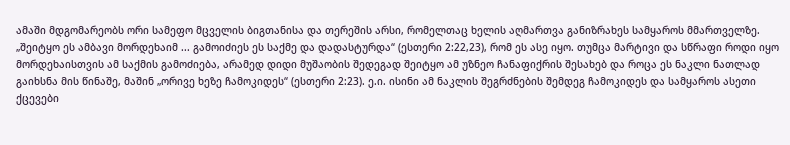ამაში მდგომარეობს ორი სამეფო მცველის ბიგთანისა და თერეშის არსი, რომელთაც ხელის აღმართვა განიზრახეს სამყაროს მმართველზე. „შეიტყო ეს ამბავი მორდეხაიმ ... გამოიძიეს ეს საქმე და დადასტურდა“ (ესთერი 2:22,23), რომ ეს ასე იყო. თუმცა მარტივი და სწრაფი როდი იყო მორდეხაისთვის ამ საქმის გამოძიება, არამედ დიდი მუშაობის შედეგად შეიტყო ამ უზნეო ჩანაფიქრის შესახებ და როცა ეს ნაკლი ნათლად გაიხსნა მის წინაშე, მაშინ „ორივე ხეზე ჩამოკიდეს“ (ესთერი 2:23). ე.ი. ისინი ამ ნაკლის შეგრძნების შემდეგ ჩამოკიდეს და სამყაროს ასეთი ქცევები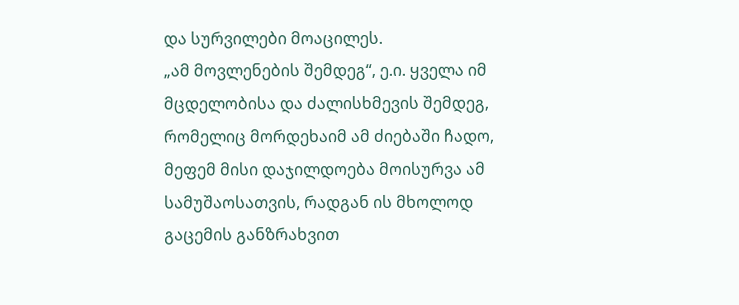და სურვილები მოაცილეს.
„ამ მოვლენების შემდეგ“, ე.ი. ყველა იმ მცდელობისა და ძალისხმევის შემდეგ, რომელიც მორდეხაიმ ამ ძიებაში ჩადო, მეფემ მისი დაჯილდოება მოისურვა ამ სამუშაოსათვის, რადგან ის მხოლოდ გაცემის განზრახვით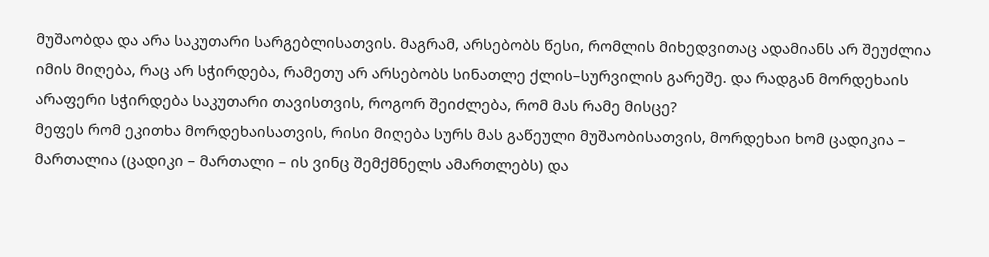მუშაობდა და არა საკუთარი სარგებლისათვის. მაგრამ, არსებობს წესი, რომლის მიხედვითაც ადამიანს არ შეუძლია იმის მიღება, რაც არ სჭირდება, რამეთუ არ არსებობს სინათლე ქლის–სურვილის გარეშე. და რადგან მორდეხაის არაფერი სჭირდება საკუთარი თავისთვის, როგორ შეიძლება, რომ მას რამე მისცე?
მეფეს რომ ეკითხა მორდეხაისათვის, რისი მიღება სურს მას გაწეული მუშაობისათვის, მორდეხაი ხომ ცადიკია – მართალია (ცადიკი – მართალი – ის ვინც შემქმნელს ამართლებს) და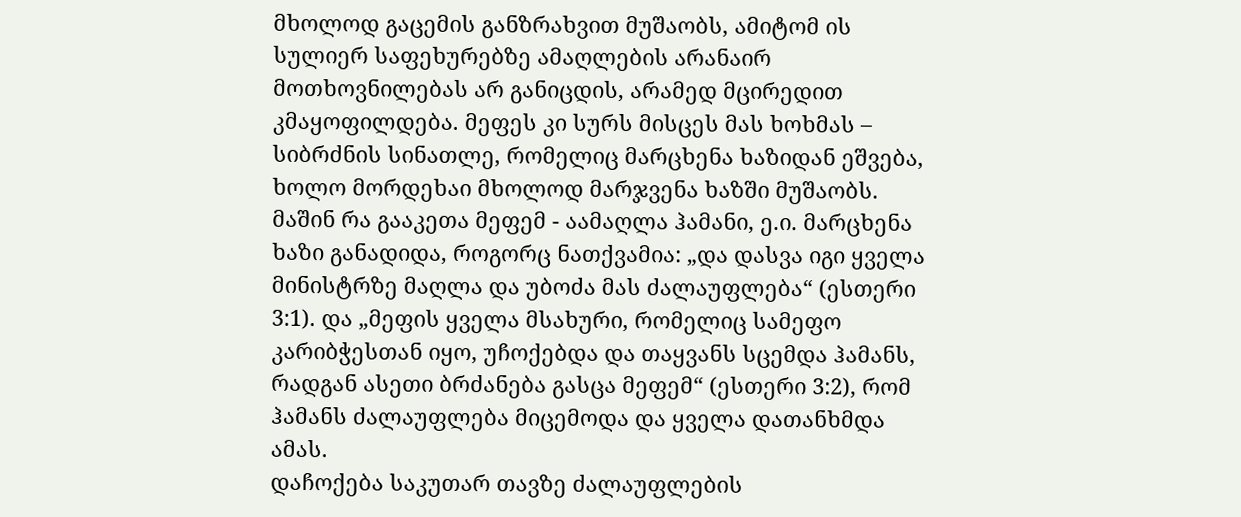მხოლოდ გაცემის განზრახვით მუშაობს, ამიტომ ის სულიერ საფეხურებზე ამაღლების არანაირ მოთხოვნილებას არ განიცდის, არამედ მცირედით კმაყოფილდება. მეფეს კი სურს მისცეს მას ხოხმას – სიბრძნის სინათლე, რომელიც მარცხენა ხაზიდან ეშვება, ხოლო მორდეხაი მხოლოდ მარჯვენა ხაზში მუშაობს.
მაშინ რა გააკეთა მეფემ - აამაღლა ჰამანი, ე.ი. მარცხენა ხაზი განადიდა, როგორც ნათქვამია: „და დასვა იგი ყველა მინისტრზე მაღლა და უბოძა მას ძალაუფლება“ (ესთერი 3:1). და „მეფის ყველა მსახური, რომელიც სამეფო კარიბჭესთან იყო, უჩოქებდა და თაყვანს სცემდა ჰამანს, რადგან ასეთი ბრძანება გასცა მეფემ“ (ესთერი 3:2), რომ ჰამანს ძალაუფლება მიცემოდა და ყველა დათანხმდა ამას.
დაჩოქება საკუთარ თავზე ძალაუფლების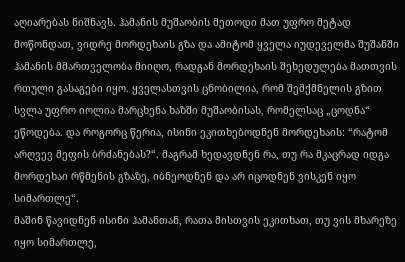აღიარებას ნიშნავს. ჰამანის მუშაობის მეთოდი მათ უფრო მეტად მოწონდათ, ვიდრე მორდეხაის გზა და ამიტომ ყველა იუდეველმა შუშანში ჰამანის მმართველობა მიიღო, რადგან მორდეხაის შეხედულება მათთვის რთული გასაგები იყო. ყველასთვის ცნობილია, რომ შემქმნელის გზით სვლა უფრო იოლია მარცხენა ხაზში მუშაობისას, რომელსაც „ცოდნა“ ეწოდება. და როგორც წერია, ისინი ეკითხებოდნენ მორდეხაის: “რატომ არღვევ მეფის ბრძანებას?“. მაგრამ ხედავდნენ რა, თუ რა მკაცრად იდგა მორდეხაი რწმენის გზაზე, იბნეოდნენ და არ იცოდნენ ვისკენ იყო სიმართლე“.
მაშინ წავიდნენ ისინი ჰამანთან, რათა მისთვის ეკითხათ, თუ ვის მხარეზე იყო სიმართლე,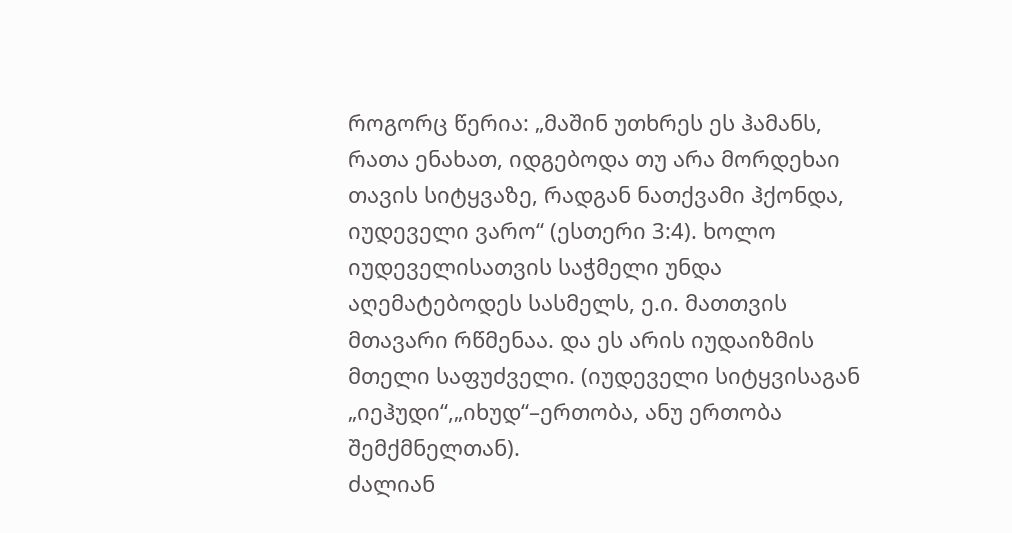როგორც წერია: „მაშინ უთხრეს ეს ჰამანს, რათა ენახათ, იდგებოდა თუ არა მორდეხაი თავის სიტყვაზე, რადგან ნათქვამი ჰქონდა, იუდეველი ვარო“ (ესთერი 3:4). ხოლო იუდეველისათვის საჭმელი უნდა აღემატებოდეს სასმელს, ე.ი. მათთვის მთავარი რწმენაა. და ეს არის იუდაიზმის მთელი საფუძველი. (იუდეველი სიტყვისაგან „იეჰუდი“,„იხუდ“–ერთობა, ანუ ერთობა შემქმნელთან).
ძალიან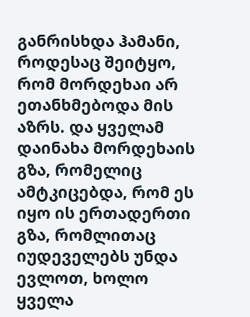განრისხდა ჰამანი, როდესაც შეიტყო, რომ მორდეხაი არ ეთანხმებოდა მის აზრს. და ყველამ დაინახა მორდეხაის გზა, რომელიც ამტკიცებდა, რომ ეს იყო ის ერთადერთი გზა, რომლითაც იუდეველებს უნდა ევლოთ, ხოლო ყველა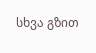სხვა გზით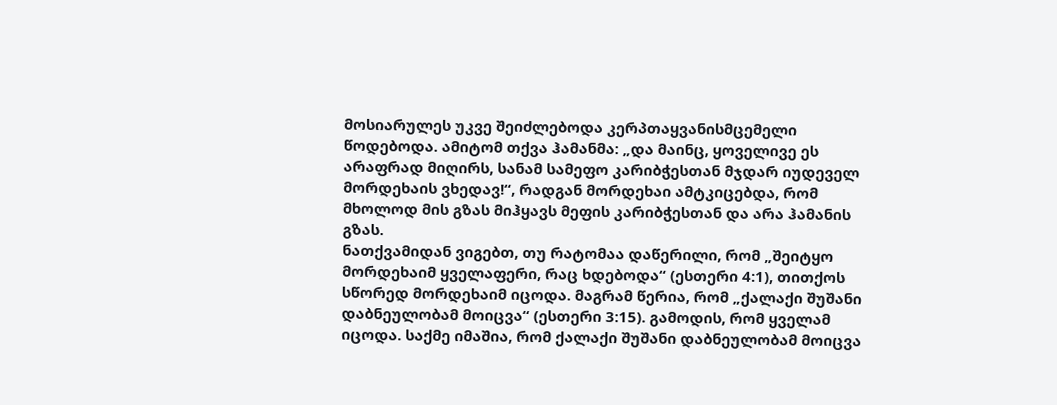მოსიარულეს უკვე შეიძლებოდა კერპთაყვანისმცემელი წოდებოდა. ამიტომ თქვა ჰამანმა: „და მაინც, ყოველივე ეს არაფრად მიღირს, სანამ სამეფო კარიბჭესთან მჯდარ იუდეველ მორდეხაის ვხედავ!“, რადგან მორდეხაი ამტკიცებდა, რომ მხოლოდ მის გზას მიჰყავს მეფის კარიბჭესთან და არა ჰამანის გზას.
ნათქვამიდან ვიგებთ, თუ რატომაა დაწერილი, რომ „შეიტყო მორდეხაიმ ყველაფერი, რაც ხდებოდა“ (ესთერი 4:1), თითქოს სწორედ მორდეხაიმ იცოდა. მაგრამ წერია, რომ „ქალაქი შუშანი დაბნეულობამ მოიცვა“ (ესთერი 3:15). გამოდის, რომ ყველამ იცოდა. საქმე იმაშია, რომ ქალაქი შუშანი დაბნეულობამ მოიცვა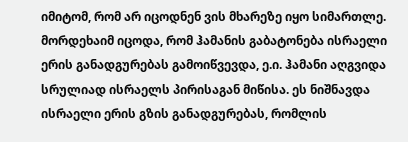იმიტომ, რომ არ იცოდნენ ვის მხარეზე იყო სიმართლე. მორდეხაიმ იცოდა, რომ ჰამანის გაბატონება ისრაელი ერის განადგურებას გამოიწვევდა, ე.ი. ჰამანი აღგვიდა სრულიად ისრაელს პირისაგან მიწისა. ეს ნიშნავდა ისრაელი ერის გზის განადგურებას, რომლის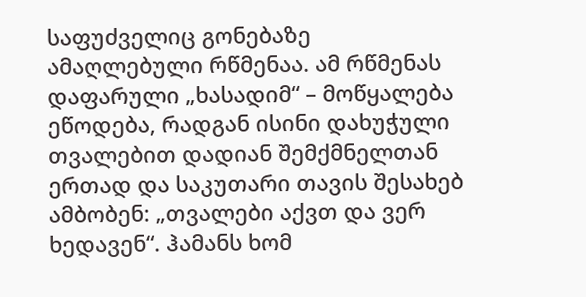საფუძველიც გონებაზე ამაღლებული რწმენაა. ამ რწმენას დაფარული „ხასადიმ“ – მოწყალება ეწოდება, რადგან ისინი დახუჭული თვალებით დადიან შემქმნელთან ერთად და საკუთარი თავის შესახებ ამბობენ: „თვალები აქვთ და ვერ ხედავენ“. ჰამანს ხომ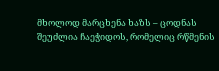მხოლოდ მარცხენა ხაზს – ცოდნას შეუძლია ჩაეჭიდოს, რომელიც რწმენის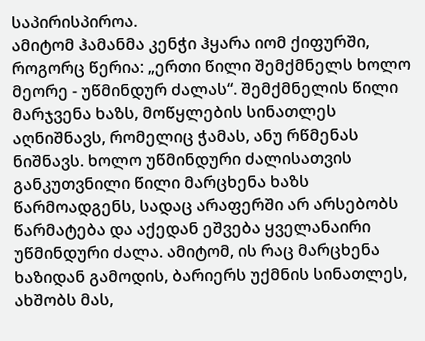საპირისპიროა.
ამიტომ ჰამანმა კენჭი ჰყარა იომ ქიფურში, როგორც წერია: „ერთი წილი შემქმნელს ხოლო მეორე - უწმინდურ ძალას“. შემქმნელის წილი მარჯვენა ხაზს, მოწყლების სინათლეს აღნიშნავს, რომელიც ჭამას, ანუ რწმენას ნიშნავს. ხოლო უწმინდური ძალისათვის განკუთვნილი წილი მარცხენა ხაზს წარმოადგენს, სადაც არაფერში არ არსებობს წარმატება და აქედან ეშვება ყველანაირი უწმინდური ძალა. ამიტომ, ის რაც მარცხენა ხაზიდან გამოდის, ბარიერს უქმნის სინათლეს, ახშობს მას,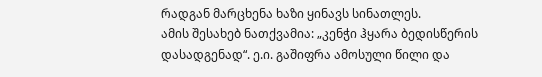რადგან მარცხენა ხაზი ყინავს სინათლეს.
ამის შესახებ ნათქვამია: „კენჭი ჰყარა ბედისწერის დასადგენად“. ე.ი. გაშიფრა ამოსული წილი და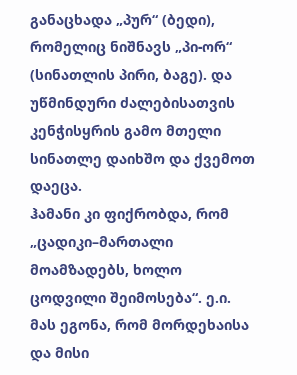განაცხადა „პურ“ (ბედი), რომელიც ნიშნავს „პი-ორ“ (სინათლის პირი, ბაგე). და უწმინდური ძალებისათვის კენჭისყრის გამო მთელი სინათლე დაიხშო და ქვემოთ დაეცა.
ჰამანი კი ფიქრობდა, რომ „ცადიკი–მართალი მოამზადებს, ხოლო ცოდვილი შეიმოსება“. ე.ი. მას ეგონა, რომ მორდეხაისა და მისი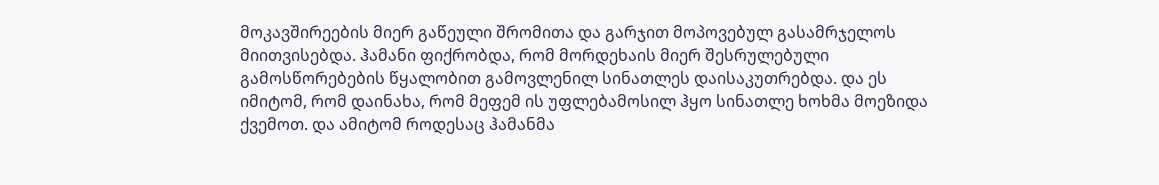მოკავშირეების მიერ გაწეული შრომითა და გარჯით მოპოვებულ გასამრჯელოს მიითვისებდა. ჰამანი ფიქრობდა, რომ მორდეხაის მიერ შესრულებული გამოსწორებების წყალობით გამოვლენილ სინათლეს დაისაკუთრებდა. და ეს იმიტომ, რომ დაინახა, რომ მეფემ ის უფლებამოსილ ჰყო სინათლე ხოხმა მოეზიდა ქვემოთ. და ამიტომ როდესაც ჰამანმა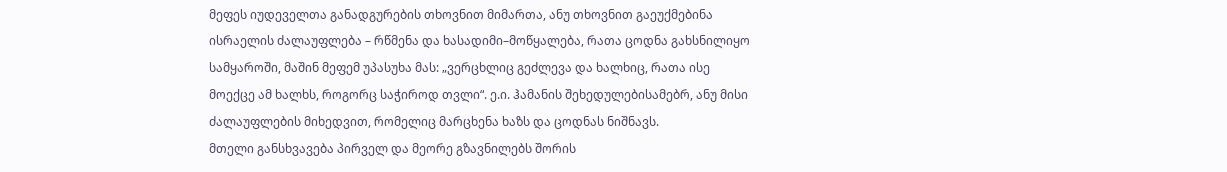მეფეს იუდეველთა განადგურების თხოვნით მიმართა, ანუ თხოვნით გაეუქმებინა ისრაელის ძალაუფლება – რწმენა და ხასადიმი–მოწყალება, რათა ცოდნა გახსნილიყო სამყაროში, მაშინ მეფემ უპასუხა მას: „ვერცხლიც გეძლევა და ხალხიც, რათა ისე მოექცე ამ ხალხს, როგორც საჭიროდ თვლი“. ე.ი. ჰამანის შეხედულებისამებრ, ანუ მისი ძალაუფლების მიხედვით, რომელიც მარცხენა ხაზს და ცოდნას ნიშნავს.
მთელი განსხვავება პირველ და მეორე გზავნილებს შორის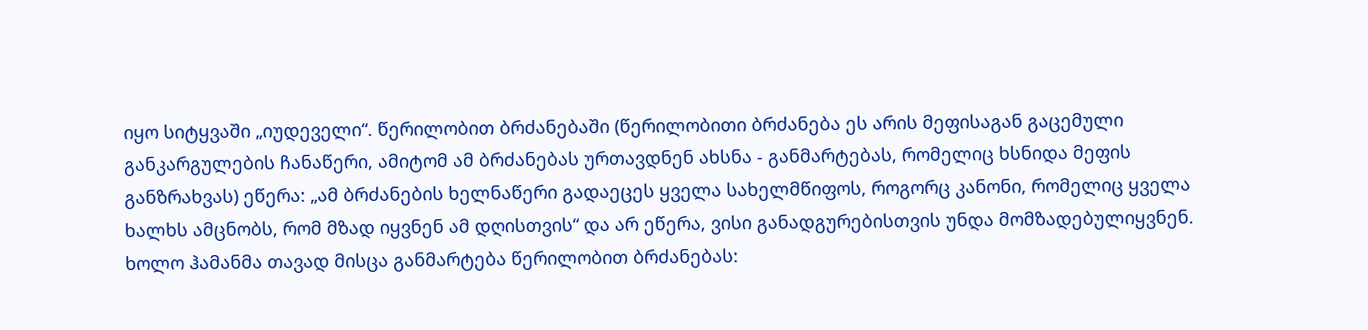იყო სიტყვაში „იუდეველი“. წერილობით ბრძანებაში (წერილობითი ბრძანება ეს არის მეფისაგან გაცემული განკარგულების ჩანაწერი, ამიტომ ამ ბრძანებას ურთავდნენ ახსნა - განმარტებას, რომელიც ხსნიდა მეფის განზრახვას) ეწერა: „ამ ბრძანების ხელნაწერი გადაეცეს ყველა სახელმწიფოს, როგორც კანონი, რომელიც ყველა ხალხს ამცნობს, რომ მზად იყვნენ ამ დღისთვის“ და არ ეწერა, ვისი განადგურებისთვის უნდა მომზადებულიყვნენ. ხოლო ჰამანმა თავად მისცა განმარტება წერილობით ბრძანებას: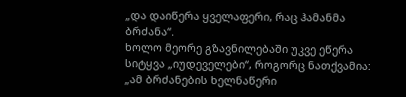„და დაიწერა ყველაფერი, რაც ჰამანმა ბრძანა“.
ხოლო მეორე გზავნილებაში უკვე ეწერა სიტყვა „იუდეველები“, როგორც ნათქვამია: „ამ ბრძანების ხელნაწერი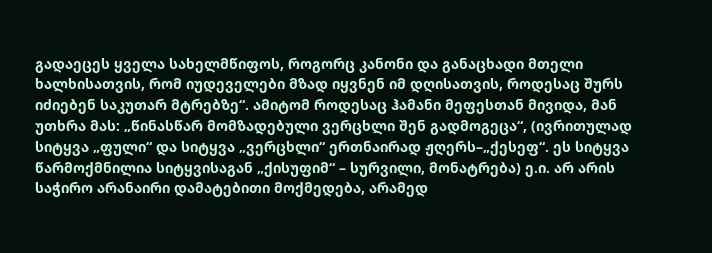გადაეცეს ყველა სახელმწიფოს, როგორც კანონი და განაცხადი მთელი ხალხისათვის, რომ იუდეველები მზად იყვნენ იმ დღისათვის, როდესაც შურს იძიებენ საკუთარ მტრებზე“. ამიტომ როდესაც ჰამანი მეფესთან მივიდა, მან უთხრა მას: „წინასწარ მომზადებული ვერცხლი შენ გადმოგეცა“, (ივრითულად სიტყვა „ფული“ და სიტყვა „ვერცხლი“ ერთნაირად ჟღერს–„ქესეფ“. ეს სიტყვა წარმოქმნილია სიტყვისაგან „ქისუფიმ“ – სურვილი, მონატრება) ე.ი. არ არის საჭირო არანაირი დამატებითი მოქმედება, არამედ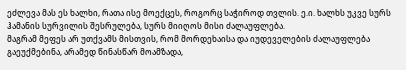ეძლევა მას ეს ხალხი, რათა ისე მოექცეს, როგორც საჭიროდ თვლის. ე.ი. ხალხს უკვე სურს ჰამანის სურვილის შესრულება, სურს მიიღოს მისი ძალაუფლება.
მაგრამ მეფეს არ უთქვამს მისთვის, რომ მორდეხაისა და იუდეველების ძალაუფლება გაეუქმებინა, არამედ წინასწარ მოამზადა,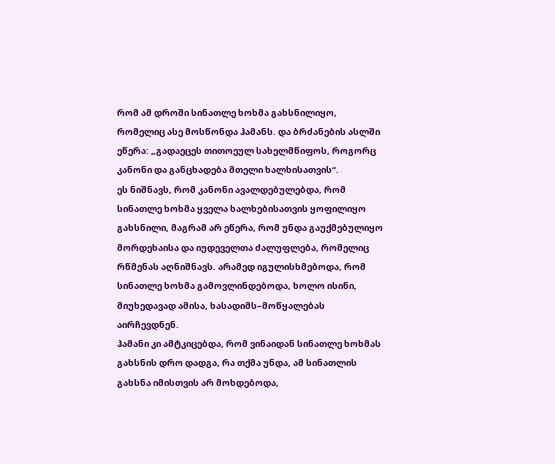რომ ამ დროში სინათლე ხოხმა გახსნილიყო, რომელიც ასე მოსწონდა ჰამანს. და ბრძანების ასლში ეწერა: „გადაეცეს თითოეულ სახელმწიფოს, როგორც კანონი და განცხადება მთელი ხალხისათვის“.
ეს ნიშნავს, რომ კანონი ავალდებულებდა, რომ სინათლე ხოხმა ყველა ხალხებისათვის ყოფილიყო გახსნილი, მაგრამ არ ეწერა, რომ უნდა გაუქმებულიყო მორდეხაისა და იუდეველთა ძალუფლება, რომელიც რწმენას აღნიშნავს. არამედ იგულისხმებოდა, რომ სინათლე ხოხმა გამოვლინდებოდა, ხოლო ისინი, მიუხედავად ამისა, ხასადიმს–მოწყალებას აირჩევდნენ.
ჰამანი კი ამტკიცებდა, რომ ვინაიდან სინათლე ხოხმას გახსნის დრო დადგა, რა თქმა უნდა, ამ სინათლის გახსნა იმისთვის არ მოხდებოდა,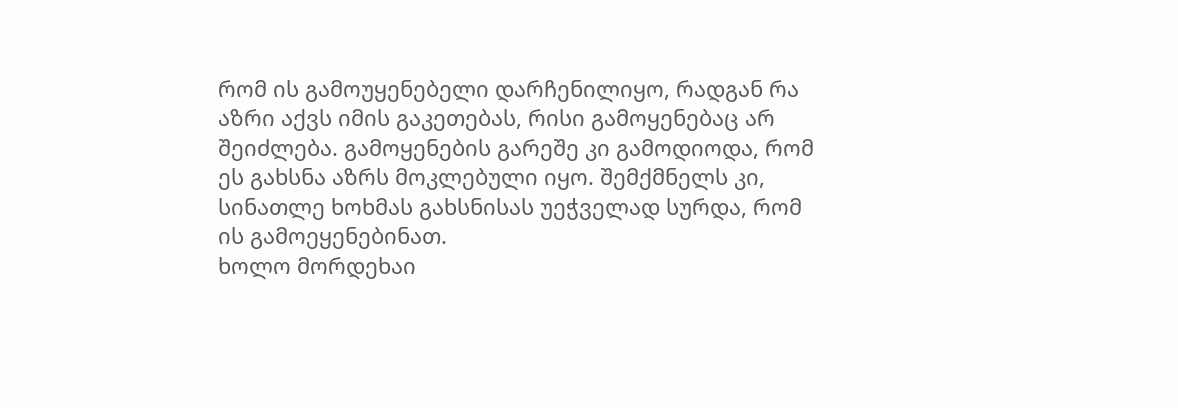რომ ის გამოუყენებელი დარჩენილიყო, რადგან რა აზრი აქვს იმის გაკეთებას, რისი გამოყენებაც არ შეიძლება. გამოყენების გარეშე კი გამოდიოდა, რომ ეს გახსნა აზრს მოკლებული იყო. შემქმნელს კი, სინათლე ხოხმას გახსნისას უეჭველად სურდა, რომ ის გამოეყენებინათ.
ხოლო მორდეხაი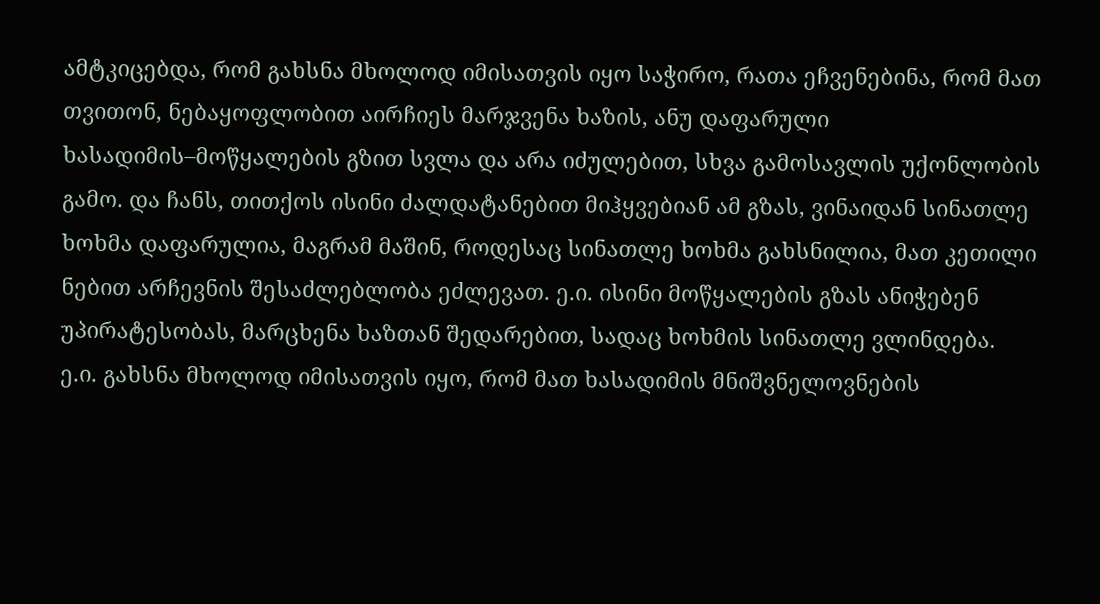ამტკიცებდა, რომ გახსნა მხოლოდ იმისათვის იყო საჭირო, რათა ეჩვენებინა, რომ მათ თვითონ, ნებაყოფლობით აირჩიეს მარჯვენა ხაზის, ანუ დაფარული ხასადიმის–მოწყალების გზით სვლა და არა იძულებით, სხვა გამოსავლის უქონლობის გამო. და ჩანს, თითქოს ისინი ძალდატანებით მიჰყვებიან ამ გზას, ვინაიდან სინათლე ხოხმა დაფარულია, მაგრამ მაშინ, როდესაც სინათლე ხოხმა გახსნილია, მათ კეთილი ნებით არჩევნის შესაძლებლობა ეძლევათ. ე.ი. ისინი მოწყალების გზას ანიჭებენ უპირატესობას, მარცხენა ხაზთან შედარებით, სადაც ხოხმის სინათლე ვლინდება.
ე.ი. გახსნა მხოლოდ იმისათვის იყო, რომ მათ ხასადიმის მნიშვნელოვნების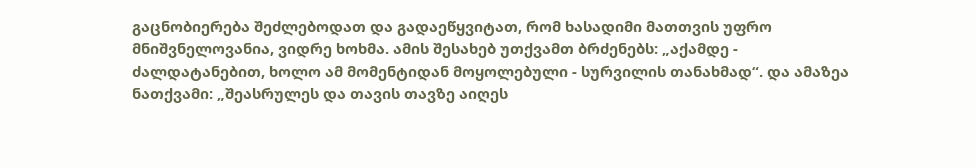გაცნობიერება შეძლებოდათ და გადაეწყვიტათ, რომ ხასადიმი მათთვის უფრო მნიშვნელოვანია, ვიდრე ხოხმა. ამის შესახებ უთქვამთ ბრძენებს: „აქამდე - ძალდატანებით, ხოლო ამ მომენტიდან მოყოლებული - სურვილის თანახმად“. და ამაზეა ნათქვამი: „შეასრულეს და თავის თავზე აიღეს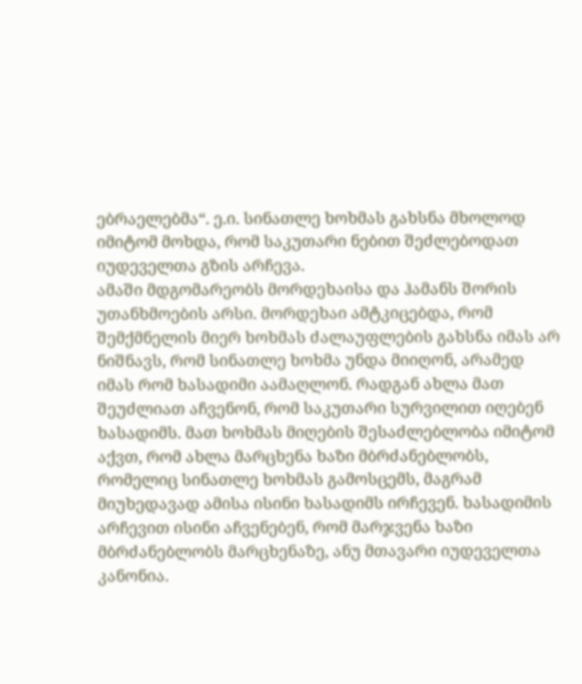ებრაელებმა“. ე.ი. სინათლე ხოხმას გახსნა მხოლოდ იმიტომ მოხდა, რომ საკუთარი ნებით შეძლებოდათ იუდეველთა გზის არჩევა.
ამაში მდგომარეობს მორდეხაისა და ჰამანს შორის უთანხმოების არსი. მორდეხაი ამტკიცებდა, რომ შემქმნელის მიერ ხოხმას ძალაუფლების გახსნა იმას არ ნიშნავს, რომ სინათლე ხოხმა უნდა მიიღონ, არამედ იმას რომ ხასადიმი აამაღლონ. რადგან ახლა მათ შეუძლიათ აჩვენონ, რომ საკუთარი სურვილით იღებენ ხასადიმს. მათ ხოხმას მიღების შესაძლებლობა იმიტომ აქვთ, რომ ახლა მარცხენა ხაზი მბრძანებლობს, რომელიც სინათლე ხოხმას გამოსცემს, მაგრამ მიუხედავად ამისა ისინი ხასადიმს ირჩევენ. ხასადიმის არჩევით ისინი აჩვენებენ, რომ მარჯვენა ხაზი მბრძანებლობს მარცხენაზე, ანუ მთავარი იუდეველთა კანონია.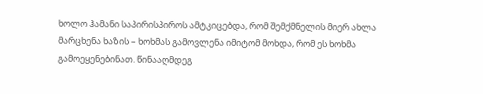ხოლო ჰამანი საპირისპიროს ამტკიცებდა, რომ შემქმნელის მიერ ახლა მარცხენა ხაზის – ხოხმას გამოვლენა იმიტომ მოხდა, რომ ეს ხოხმა გამოეყენებინათ. წინააღმდეგ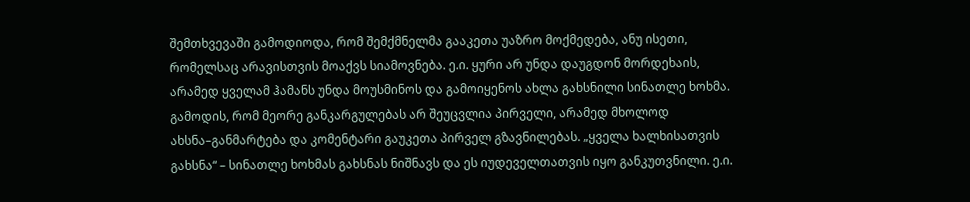შემთხვევაში გამოდიოდა, რომ შემქმნელმა გააკეთა უაზრო მოქმედება, ანუ ისეთი, რომელსაც არავისთვის მოაქვს სიამოვნება. ე.ი. ყური არ უნდა დაუგდონ მორდეხაის, არამედ ყველამ ჰამანს უნდა მოუსმინოს და გამოიყენოს ახლა გახსნილი სინათლე ხოხმა.
გამოდის, რომ მეორე განკარგულებას არ შეუცვლია პირველი, არამედ მხოლოდ ახსნა–განმარტება და კომენტარი გაუკეთა პირველ გზავნილებას. „ყველა ხალხისათვის გახსნა“ – სინათლე ხოხმას გახსნას ნიშნავს და ეს იუდეველთათვის იყო განკუთვნილი. ე.ი.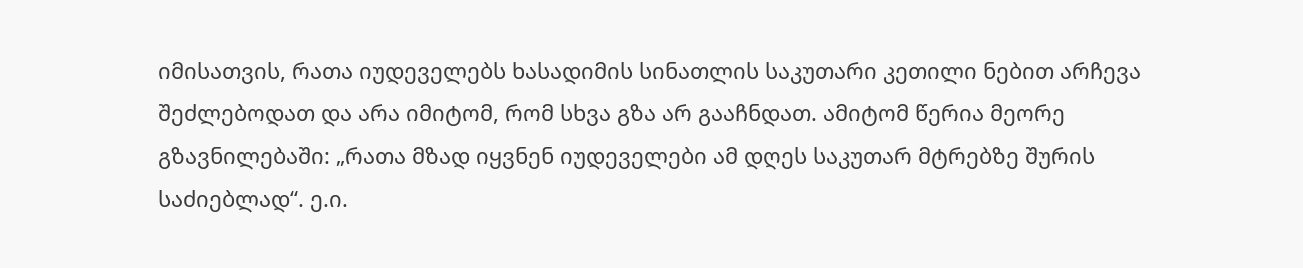იმისათვის, რათა იუდეველებს ხასადიმის სინათლის საკუთარი კეთილი ნებით არჩევა შეძლებოდათ და არა იმიტომ, რომ სხვა გზა არ გააჩნდათ. ამიტომ წერია მეორე გზავნილებაში: „რათა მზად იყვნენ იუდეველები ამ დღეს საკუთარ მტრებზე შურის საძიებლად“. ე.ი.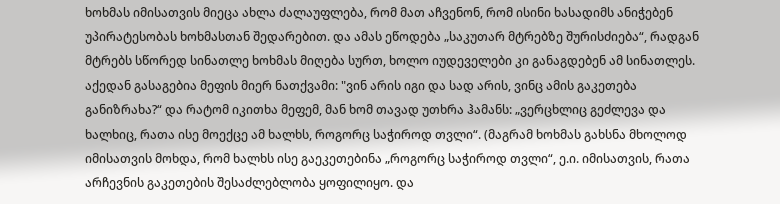ხოხმას იმისათვის მიეცა ახლა ძალაუფლება, რომ მათ აჩვენონ, რომ ისინი ხასადიმს ანიჭებენ უპირატესობას ხოხმასთან შედარებით. და ამას ეწოდება „საკუთარ მტრებზე შურისძიება“, რადგან მტრებს სწორედ სინათლე ხოხმას მიღება სურთ, ხოლო იუდეველები კი განაგდებენ ამ სინათლეს.
აქედან გასაგებია მეფის მიერ ნათქვამი: "ვინ არის იგი და სად არის, ვინც ამის გაკეთება განიზრახა?“ და რატომ იკითხა მეფემ, მან ხომ თავად უთხრა ჰამანს: „ვერცხლიც გეძლევა და ხალხიც, რათა ისე მოექცე ამ ხალხს, როგორც საჭიროდ თვლი“. (მაგრამ ხოხმას გახსნა მხოლოდ იმისათვის მოხდა, რომ ხალხს ისე გაეკეთებინა „როგორც საჭიროდ თვლი“, ე.ი. იმისათვის, რათა არჩევნის გაკეთების შესაძლებლობა ყოფილიყო. და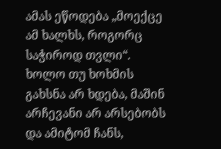ამას ეწოდება „მოექცე ამ ხალხს, როგორც საჭიროდ თვლი“. ხოლო თუ ხოხმის გახსნა არ ხდება, მაშინ არჩევანი არ არსებობს და ამიტომ ჩანს,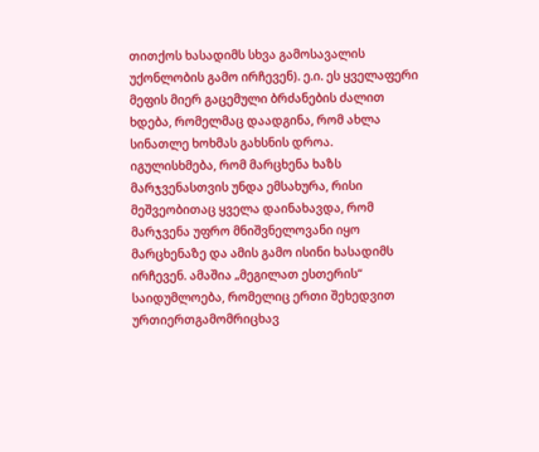თითქოს ხასადიმს სხვა გამოსავალის უქონლობის გამო ირჩევენ). ე.ი. ეს ყველაფერი მეფის მიერ გაცემული ბრძანების ძალით ხდება, რომელმაც დაადგინა, რომ ახლა სინათლე ხოხმას გახსნის დროა.
იგულისხმება, რომ მარცხენა ხაზს მარჯვენასთვის უნდა ემსახურა, რისი მეშვეობითაც ყველა დაინახავდა, რომ მარჯვენა უფრო მნიშვნელოვანი იყო მარცხენაზე და ამის გამო ისინი ხასადიმს ირჩევენ. ამაშია „მეგილათ ესთერის“ საიდუმლოება, რომელიც ერთი შეხედვით ურთიერთგამომრიცხავ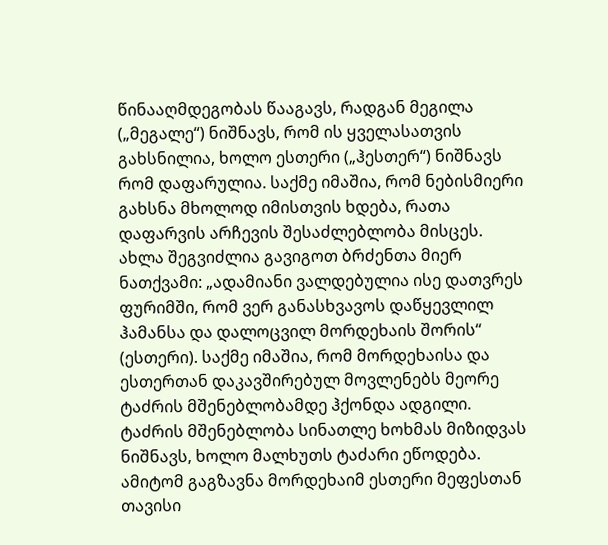წინააღმდეგობას წააგავს, რადგან მეგილა („მეგალე“) ნიშნავს, რომ ის ყველასათვის გახსნილია, ხოლო ესთერი („ჰესთერ“) ნიშნავს რომ დაფარულია. საქმე იმაშია, რომ ნებისმიერი გახსნა მხოლოდ იმისთვის ხდება, რათა დაფარვის არჩევის შესაძლებლობა მისცეს.
ახლა შეგვიძლია გავიგოთ ბრძენთა მიერ ნათქვამი: „ადამიანი ვალდებულია ისე დათვრეს ფურიმში, რომ ვერ განასხვავოს დაწყევლილ ჰამანსა და დალოცვილ მორდეხაის შორის“ (ესთერი). საქმე იმაშია, რომ მორდეხაისა და ესთერთან დაკავშირებულ მოვლენებს მეორე ტაძრის მშენებლობამდე ჰქონდა ადგილი. ტაძრის მშენებლობა სინათლე ხოხმას მიზიდვას ნიშნავს, ხოლო მალხუთს ტაძარი ეწოდება. ამიტომ გაგზავნა მორდეხაიმ ესთერი მეფესთან თავისი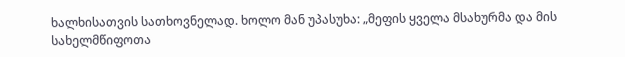ხალხისათვის სათხოვნელად. ხოლო მან უპასუხა: „მეფის ყველა მსახურმა და მის სახელმწიფოთა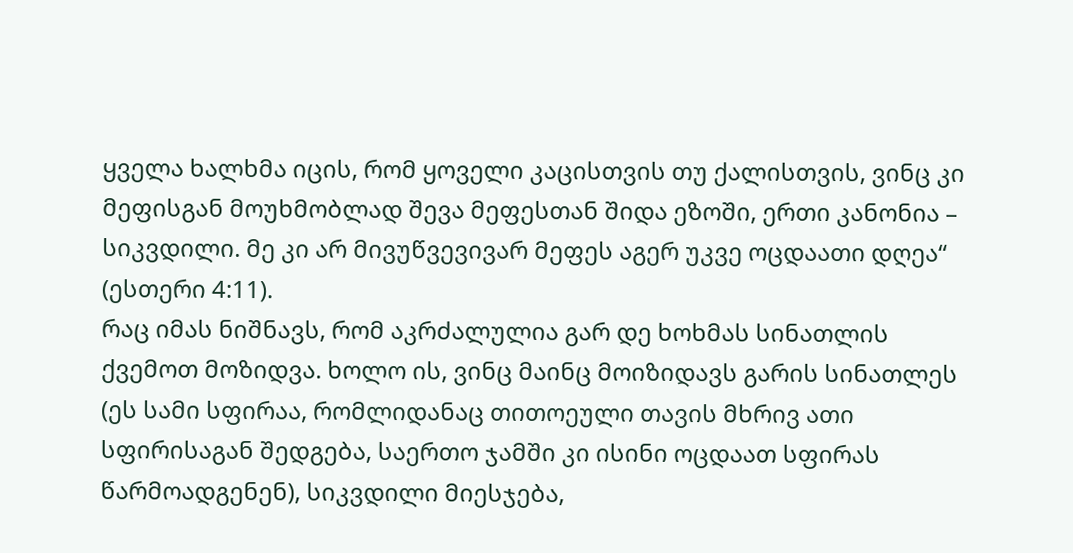ყველა ხალხმა იცის, რომ ყოველი კაცისთვის თუ ქალისთვის, ვინც კი მეფისგან მოუხმობლად შევა მეფესთან შიდა ეზოში, ერთი კანონია – სიკვდილი. მე კი არ მივუწვევივარ მეფეს აგერ უკვე ოცდაათი დღეა“ (ესთერი 4:11).
რაც იმას ნიშნავს, რომ აკრძალულია გარ დე ხოხმას სინათლის ქვემოთ მოზიდვა. ხოლო ის, ვინც მაინც მოიზიდავს გარის სინათლეს (ეს სამი სფირაა, რომლიდანაც თითოეული თავის მხრივ ათი სფირისაგან შედგება, საერთო ჯამში კი ისინი ოცდაათ სფირას წარმოადგენენ), სიკვდილი მიესჯება,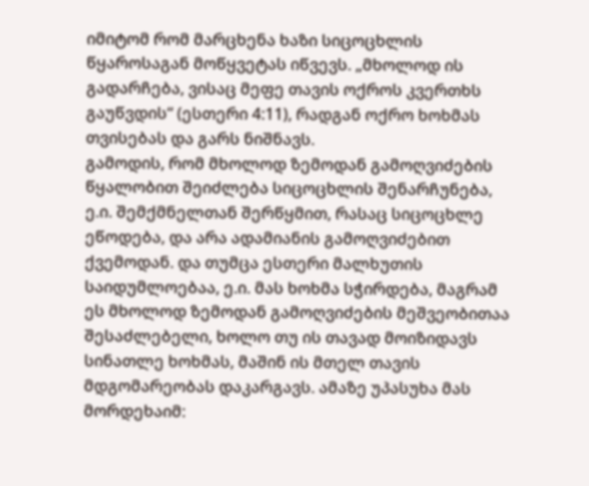იმიტომ რომ მარცხენა ხაზი სიცოცხლის წყაროსაგან მოწყვეტას იწვევს. „მხოლოდ ის გადარჩება, ვისაც მეფე თავის ოქროს კვერთხს გაუწვდის“ (ესთერი 4:11), რადგან ოქრო ხოხმას თვისებას და გარს ნიშნავს.
გამოდის, რომ მხოლოდ ზემოდან გამოღვიძების წყალობით შეიძლება სიცოცხლის შენარჩუნება, ე.ი. შემქმნელთან შერწყმით, რასაც სიცოცხლე ეწოდება, და არა ადამიანის გამოღვიძებით ქვემოდან. და თუმცა ესთერი მალხუთის საიდუმლოებაა, ე.ი. მას ხოხმა სჭირდება, მაგრამ ეს მხოლოდ ზემოდან გამოღვიძების მეშვეობითაა შესაძლებელი, ხოლო თუ ის თავად მოიზიდავს სინათლე ხოხმას, მაშინ ის მთელ თავის მდგომარეობას დაკარგავს. ამაზე უპასუხა მას მორდეხაიმ: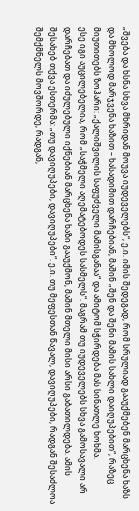„შვება და ხსნა სხვა მხრიდან მოუვა იუდეველებს“, ე.ი. იმის შედეგად, რომ სრულიად გააუქმებენ მარცხენა ხაზს და მხოლოდ მარჯვენა ხაზით – ხასადიმით დარჩებიან, მაშინ „შენ და შენი მამის სახლი დაიღუპებით“, რაზეც მიუთითებს ზოჰარი: „ქალიშვილის საფუძველი მამისგანაა“ და ამიტომ სჭირდება მას სინათლე ხოხმა.
ესე იგი აუცილებელია, რომ „საჭმელი აღემატებოდეს სასმელს“. მაგრამ თუ იუდეველებს სხვა გამოსავალი არ დარჩებათ და იძულებული იქნებიან მარცხენა ხაზი გააუქმონ, მაშინ მთელი მისი არსი გაბათილდება. ამის შესახებ თქვა ესთერმა: „თუ დავიღუპები, დავიღუპები“. ე.ი. თუ მეფესთან წავალ, დავიღუპები, რადგან შესაძლოა შემქმნელს მოვშორდე, რადგან,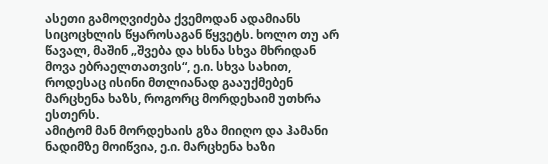ასეთი გამოღვიძება ქვემოდან ადამიანს სიცოცხლის წყაროსაგან წყვეტს. ხოლო თუ არ წავალ, მაშინ „შვება და ხსნა სხვა მხრიდან მოვა ებრაელთათვის“, ე.ი. სხვა სახით, როდესაც ისინი მთლიანად გააუქმებენ მარცხენა ხაზს, როგორც მორდეხაიმ უთხრა ესთერს.
ამიტომ მან მორდეხაის გზა მიიღო და ჰამანი ნადიმზე მოიწვია, ე.ი. მარცხენა ხაზი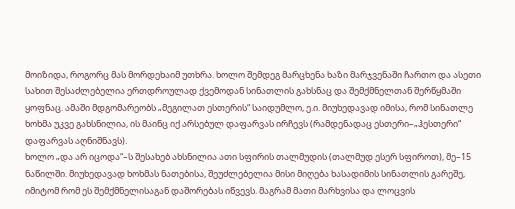მოიზიდა, როგორც მას მორდეხაიმ უთხრა. ხოლო შემდეგ მარცხენა ხაზი მარჯვენაში ჩართო და ასეთი სახით შესაძლებელია ერთდროულად ქვემოდან სინათლის გახსნაც და შემქმნელთან შერწყმაში ყოფნაც. ამაში მდგომარეობს „მეგილათ ესთერის“ საიდუმლო, ე.ი. მიუხედავად იმისა, რომ სინათლე ხოხმა უკვე გახსნილია, ის მაინც იქ არსებულ დაფარვას ირჩევს (რამდენადაც ესთერი–„ჰესთერი“ დაფარვას აღნიშნავს).
ხოლო „და არ იცოდა“–ს შესახებ ახსნილია ათი სფირის თალმუდის (თალმუდ ესერ სფიროთ), მე–15 ნაწილში. მიუხედავად ხოხმას ნათებისა, შეუძლებელია მისი მიღება ხასადიმის სინათლის გარეშე, იმიტომ რომ ეს შემქმნელისაგან დაშორებას იწვევს. მაგრამ მათი მარხვისა და ლოცვის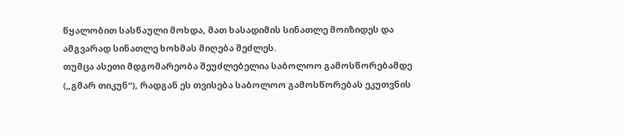წყალობით სასწაული მოხდა, მათ ხასადიმის სინათლე მოიზიდეს და ამგვარად სინათლე ხოხმას მიღება შეძლეს.
თუმცა ასეთი მდგომარეობა შეუძლებელია საბოლოო გამოსწორებამდე („გმარ თიკუნ“), რადგან ეს თვისება საბოლოო გამოსწორებას ეკუთვნის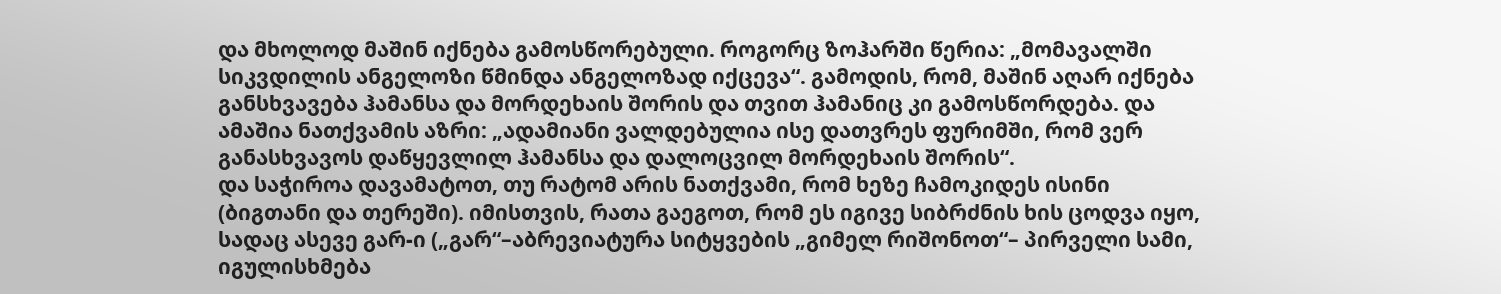და მხოლოდ მაშინ იქნება გამოსწორებული. როგორც ზოჰარში წერია: „მომავალში სიკვდილის ანგელოზი წმინდა ანგელოზად იქცევა“. გამოდის, რომ, მაშინ აღარ იქნება განსხვავება ჰამანსა და მორდეხაის შორის და თვით ჰამანიც კი გამოსწორდება. და ამაშია ნათქვამის აზრი: „ადამიანი ვალდებულია ისე დათვრეს ფურიმში, რომ ვერ განასხვავოს დაწყევლილ ჰამანსა და დალოცვილ მორდეხაის შორის“.
და საჭიროა დავამატოთ, თუ რატომ არის ნათქვამი, რომ ხეზე ჩამოკიდეს ისინი (ბიგთანი და თერეში). იმისთვის, რათა გაეგოთ, რომ ეს იგივე სიბრძნის ხის ცოდვა იყო, სადაც ასევე გარ-ი („გარ“–აბრევიატურა სიტყვების „გიმელ რიშონოთ“– პირველი სამი, იგულისხმება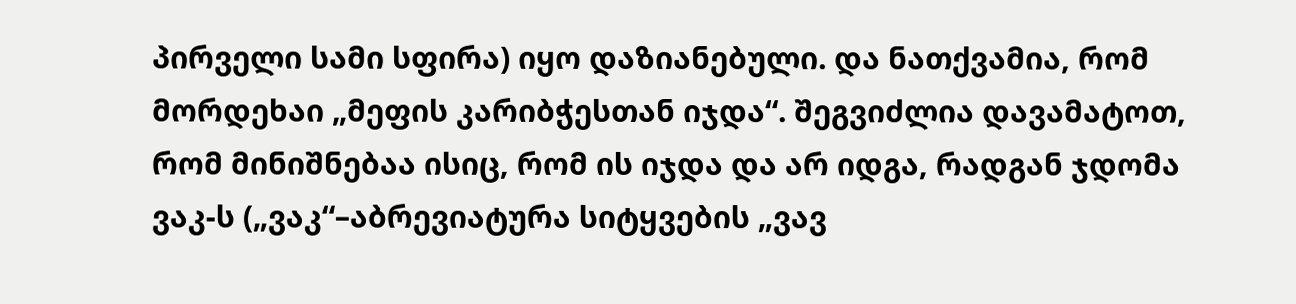პირველი სამი სფირა) იყო დაზიანებული. და ნათქვამია, რომ მორდეხაი „მეფის კარიბჭესთან იჯდა“. შეგვიძლია დავამატოთ, რომ მინიშნებაა ისიც, რომ ის იჯდა და არ იდგა, რადგან ჯდომა ვაკ-ს („ვაკ“–აბრევიატურა სიტყვების „ვავ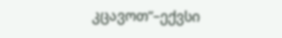კცავოთ“–ექვსი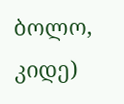ბოლო, კიდე)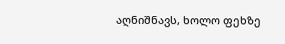აღნიშნავს, ხოლო ფეხზე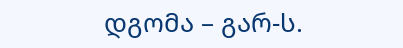დგომა – გარ-ს.